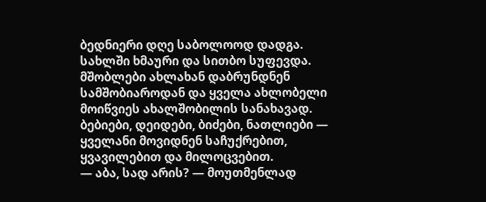ბედნიერი დღე საბოლოოდ დადგა. სახლში ხმაური და სითბო სუფევდა. მშობლები ახლახან დაბრუნდნენ სამშობიაროდან და ყველა ახლობელი მოიწვიეს ახალშობილის სანახავად. ბებიები, დეიდები, ბიძები, ნათლიები — ყველანი მოვიდნენ საჩუქრებით, ყვავილებით და მილოცვებით.
— აბა, სად არის? — მოუთმენლად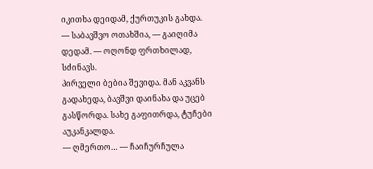იკითხა დეიდამ, ქურთუკის გახდა.
— საბავშვო ოთახშია, — გაიღიმა დედამ. — ოღონდ ფრთხილად, სძინავს.
პირველი ბებია შევიდა. მან აკვანს გადახედა, ბავშვი დაინახა და უცებ გასწორდა. სახე გაფითრდა, ტუჩები აუკანკალდა.
— ღმერთო… — ჩაიჩურჩულა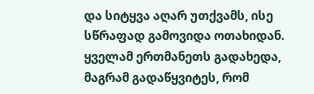და სიტყვა აღარ უთქვამს, ისე სწრაფად გამოვიდა ოთახიდან.
ყველამ ერთმანეთს გადახედა, მაგრამ გადაწყვიტეს, რომ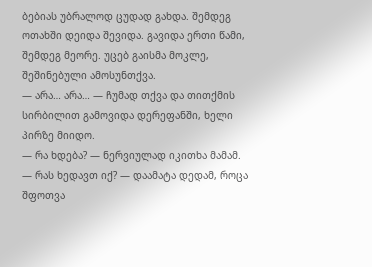ბებიას უბრალოდ ცუდად გახდა. შემდეგ ოთახში დეიდა შევიდა. გავიდა ერთი წამი, შემდეგ მეორე. უცებ გაისმა მოკლე, შეშინებული ამოსუნთქვა.
— არა… არა… — ჩუმად თქვა და თითქმის სირბილით გამოვიდა დერეფანში, ხელი პირზე მიიდო.
— რა ხდება? — ნერვიულად იკითხა მამამ.
— რას ხედავთ იქ? — დაამატა დედამ, როცა შფოთვა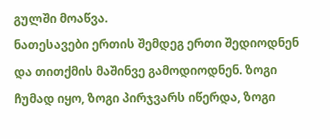გულში მოაწვა.
ნათესავები ერთის შემდეგ ერთი შედიოდნენ და თითქმის მაშინვე გამოდიოდნენ. ზოგი ჩუმად იყო, ზოგი პირჯვარს იწერდა, ზოგი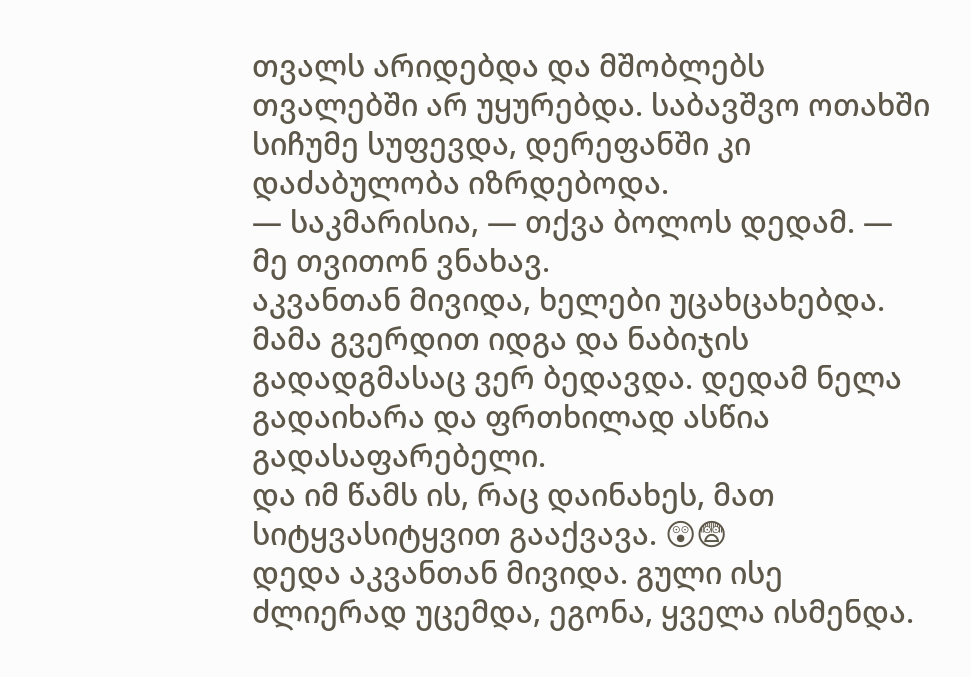თვალს არიდებდა და მშობლებს თვალებში არ უყურებდა. საბავშვო ოთახში სიჩუმე სუფევდა, დერეფანში კი დაძაბულობა იზრდებოდა.
— საკმარისია, — თქვა ბოლოს დედამ. — მე თვითონ ვნახავ.
აკვანთან მივიდა, ხელები უცახცახებდა. მამა გვერდით იდგა და ნაბიჯის გადადგმასაც ვერ ბედავდა. დედამ ნელა გადაიხარა და ფრთხილად ასწია გადასაფარებელი.
და იმ წამს ის, რაც დაინახეს, მათ სიტყვასიტყვით გააქვავა. 😲😨
დედა აკვანთან მივიდა. გული ისე ძლიერად უცემდა, ეგონა, ყველა ისმენდა.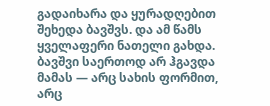გადაიხარა და ყურადღებით შეხედა ბავშვს. და ამ წამს ყველაფერი ნათელი გახდა.
ბავშვი საერთოდ არ ჰგავდა მამას — არც სახის ფორმით, არც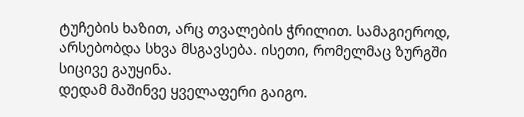ტუჩების ხაზით, არც თვალების ჭრილით. სამაგიეროდ, არსებობდა სხვა მსგავსება. ისეთი, რომელმაც ზურგში სიცივე გაუყინა.
დედამ მაშინვე ყველაფერი გაიგო.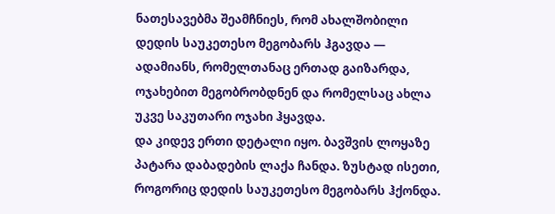ნათესავებმა შეამჩნიეს, რომ ახალშობილი დედის საუკეთესო მეგობარს ჰგავდა — ადამიანს, რომელთანაც ერთად გაიზარდა, ოჯახებით მეგობრობდნენ და რომელსაც ახლა უკვე საკუთარი ოჯახი ჰყავდა.
და კიდევ ერთი დეტალი იყო. ბავშვის ლოყაზე პატარა დაბადების ლაქა ჩანდა. ზუსტად ისეთი, როგორიც დედის საუკეთესო მეგობარს ჰქონდა.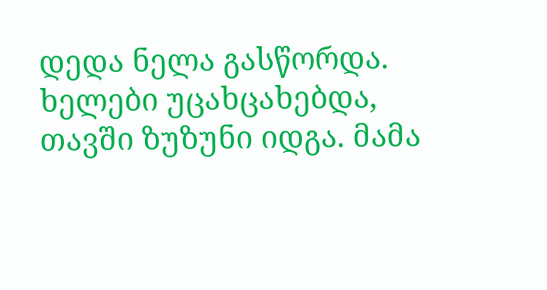დედა ნელა გასწორდა. ხელები უცახცახებდა, თავში ზუზუნი იდგა. მამა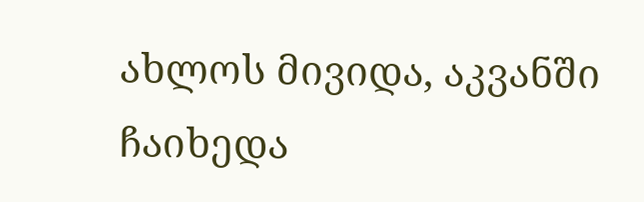ახლოს მივიდა, აკვანში ჩაიხედა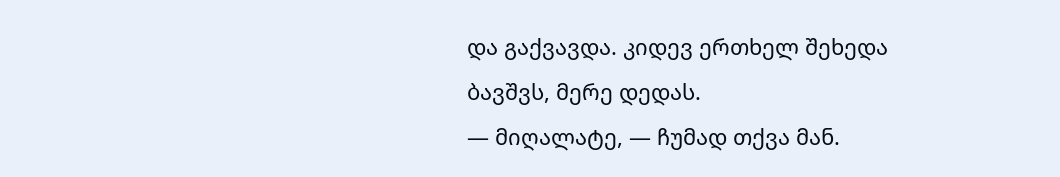და გაქვავდა. კიდევ ერთხელ შეხედა ბავშვს, მერე დედას.
— მიღალატე, — ჩუმად თქვა მან.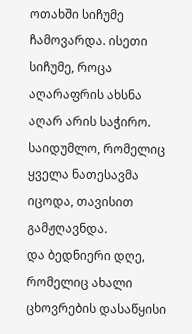ოთახში სიჩუმე ჩამოვარდა. ისეთი სიჩუმე, როცა აღარაფრის ახსნა აღარ არის საჭირო. საიდუმლო, რომელიც ყველა ნათესავმა იცოდა, თავისით გამჟღავნდა.
და ბედნიერი დღე, რომელიც ახალი ცხოვრების დასაწყისი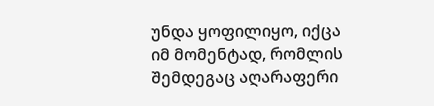უნდა ყოფილიყო, იქცა იმ მომენტად, რომლის შემდეგაც აღარაფერი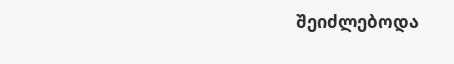შეიძლებოდა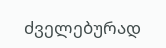ძველებურად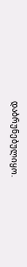დაბრუნებულიყო.